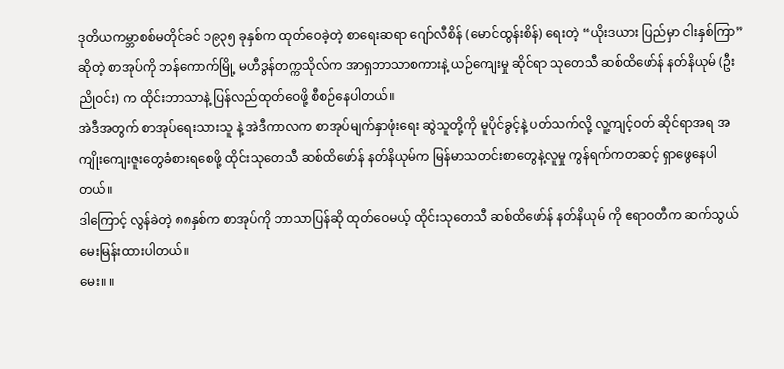ဒုတိယကမ္ဘာစစ်မတိုင်ခင် ၁၉၃၅ ခုနှစ်က ထုတ်ဝေခဲ့တဲ့ စာရေးဆရာ ဂျော်လီစိန် (မောင်ထွန်းစိန်) ရေးတဲ့ “ယိုးဒယား ပြည်မှာ ငါးနှစ်ကြာ” ဆိုတဲ့ စာအုပ်ကို ဘန်ကောက်မြို့ မဟီဒွန်တက္ကသိုလ်က အာရှဘာသာစကားနဲ့ ယဉ်ကျေးမှု ဆိုင်ရာ သုတေသီ ဆစ်ထိဖော်န် နတ်နိယုမ် (ဦးညိုဝင်း) က ထိုင်းဘာသာနဲ့ ပြန်လည်ထုတ်ဝေဖို့ စီစဉ်နေပါတယ်။
အဲဒီအတွက် စာအုပ်ရေးသားသူ နဲ့ အဲဒီကာလက စာအုပ်မျက်နှာဖုံးရေး ဆွဲသူတို့ကို မူပိုင်ခွင့်နဲ့ ပတ်သက်လို့ လူ့ကျင့်ဝတ် ဆိုင်ရာအရ အကျိုးကျေးဇူးတွေခံစားရစေဖို့ ထိုင်းသုတေသီ ဆစ်ထိဖော်န် နတ်နိယုမ်က မြန်မာသတင်းစာတွေနဲ့လူမှု ကွန်ရက်ကတဆင့် ရှာဖွေနေပါတယ်။
ဒါကြောင့် လွန်ခဲတဲ့ ၈၈နှစ်က စာအုပ်ကို ဘာသာပြန်ဆို ထုတ်ဝေမယ့် ထိုင်းသုတေသီ ဆစ်ထိဖော်န် နတ်နိယုမ် ကို ဧရာဝတီက ဆက်သွယ်မေးမြန်းထားပါတယ်။
မေး။ ။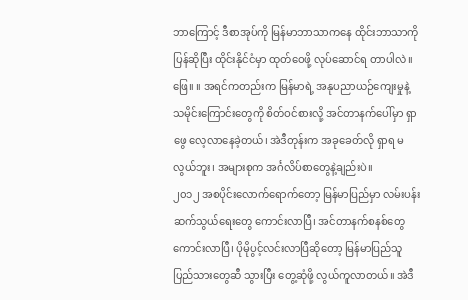ဘာကြောင့် ဒီစာအုပ်ကို မြန်မာဘာသာကနေ ထိုင်းဘာသာကို ပြန်ဆိုပြီး ထိုင်းနိုင်ငံမှာ ထုတ်ဝေဖို့ လုပ်ဆောင်ရ တာပါလဲ။
ဖြေ။ ။ အရင်ကတည်းက မြန်မာရဲ့ အနုပညာယဉ်ကျေးမှုနဲ့ သမိုင်းကြောင်းတွေကို စိတ်ဝင်စားလို့ အင်တာနက်ပေါ်မှာ ရှာဖွေ လေ့လာနေခဲ့တယ်၊ အဲဒီတုန်းက အခုခေတ်လို ရှာရ မလွယ်ဘူး၊ အများစုက အင်္ဂလိပ်စာတွေနဲ့ချည်းပဲ။
၂၀၁၂ အစပိုင်းလောက်ရောက်တော့ မြန်မာပြည်မှာ လမ်းပန်းဆက်သွယ်ရေးတွေ ကောင်းလာပြီ၊ အင်တာနက်စနစ်တွေ ကောင်းလာပြီ၊ ပိုမိုပွင့်လင်းလာပြီဆိုတော့ မြန်မာပြည်သူပြည်သားတွေဆီ သွားပြီး တွေ့ဆုံဖို့ လွယ်ကူလာတယ်။ အဲဒီ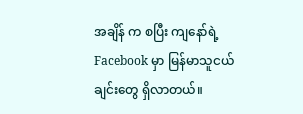အချိန် က စပြီး ကျနော်ရဲ့ Facebook မှာ မြန်မာသူငယ်ချင်းတွေ ရှိလာတယ်။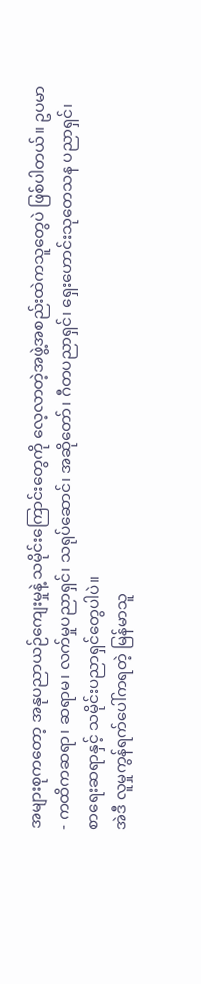အများစုကတော့ အနုပညာယဉ်ကျေးမှုနဲ့ သမိုင်းကြောင်းတွေကို လေ့လာတဲ့အဖွဲ့အစည်းထဲကသူတွေပဲ ဖြစ်ပါတယ်။ ဥပမာ- ကထိကဆရာ၊ ဆရာမ၊ လက်မှုပညာရှင်၊ သရုပ်ဆောင်၊ အဆိုတော်၊ ဂီတပညာရှင်၊ ရှေးဟောင်းသုတေသန ပညာရှင်၊ စာရေးဆရာနှင့် သမိုင်းပညာရှင်တွေပါပဲ။
အဲဒီ လူမှုကွန်ရက်ပေါ်ကရတဲ့ မြန်မာသူ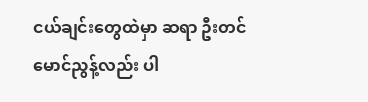ငယ်ချင်းတွေထဲမှာ ဆရာ ဦးတင်မောင်ညွန့်လည်း ပါ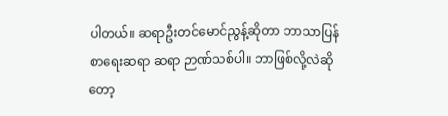ပါတယ်။ ဆရာဦးတင်မောင်ညွန့်ဆိုတာ ဘာသာပြန်စာရေးဆရာ ဆရာ ဉာဏ်သစ်ပါ။ ဘာဖြစ်လို့လဲဆိုတော့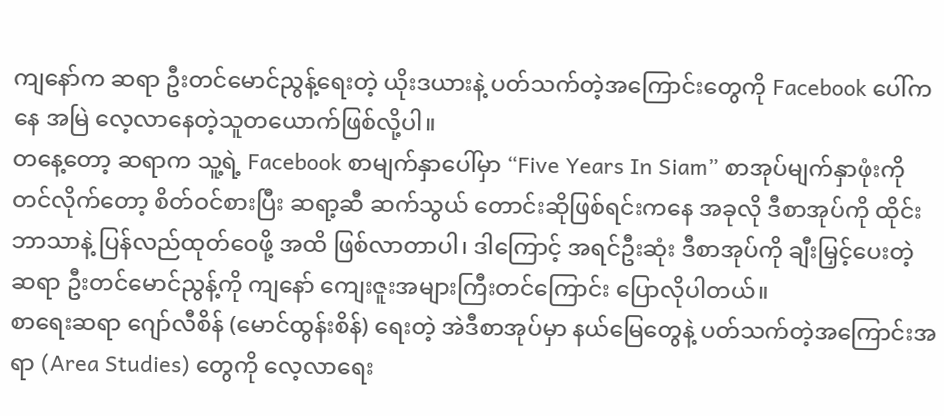ကျနော်က ဆရာ ဦးတင်မောင်ညွန့်ရေးတဲ့ ယိုးဒယားနဲ့ ပတ်သက်တဲ့အကြောင်းတွေကို Facebook ပေါ်ကနေ အမြဲ လေ့လာနေတဲ့သူတယောက်ဖြစ်လို့ပါ။
တနေ့တော့ ဆရာက သူ့ရဲ့ Facebook စာမျက်နှာပေါ်မှာ “Five Years In Siam” စာအုပ်မျက်နှာဖုံးကို တင်လိုက်တော့ စိတ်ဝင်စားပြီး ဆရာ့ဆီ ဆက်သွယ် တောင်းဆိုဖြစ်ရင်းကနေ အခုလို ဒီစာအုပ်ကို ထိုင်းဘာသာနဲ့ ပြန်လည်ထုတ်ဝေဖို့ အထိ ဖြစ်လာတာပါ၊ ဒါကြောင့် အရင်ဦးဆုံး ဒီစာအုပ်ကို ချီးမြှင့်ပေးတဲ့ ဆရာ ဦးတင်မောင်ညွန့်ကို ကျနော် ကျေးဇူးအများကြီးတင်ကြောင်း ပြောလိုပါတယ်။
စာရေးဆရာ ဂျော်လီစိန် (မောင်ထွန်းစိန်) ရေးတဲ့ အဲဒီစာအုပ်မှာ နယ်မြေတွေနဲ့ ပတ်သက်တဲ့အကြောင်းအရာ (Area Studies) တွေကို လေ့လာရေး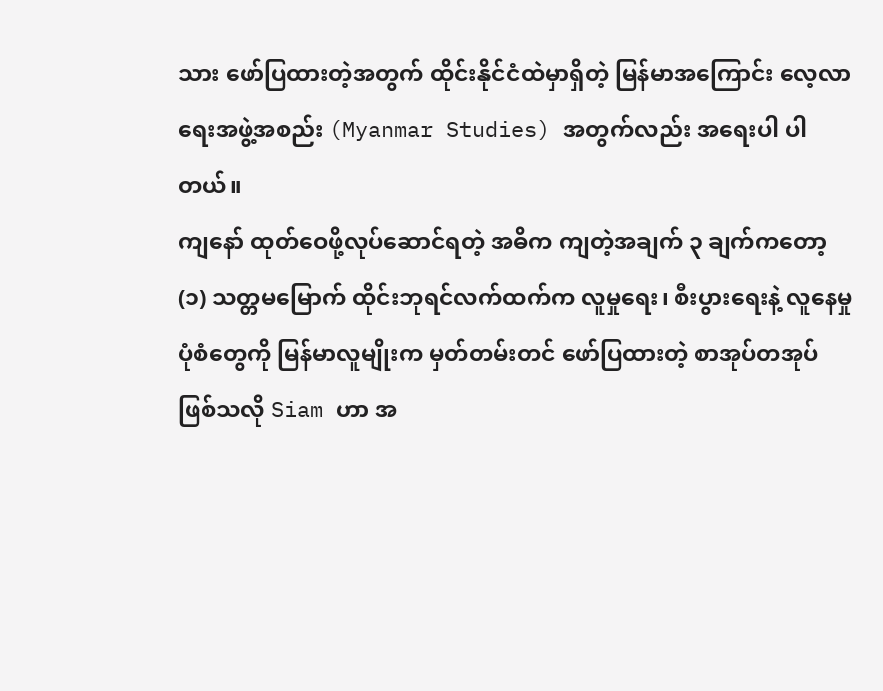သား ဖော်ပြထားတဲ့အတွက် ထိုင်းနိုင်ငံထဲမှာရှိတဲ့ မြန်မာအကြောင်း လေ့လာရေးအဖွဲ့အစည်း (Myanmar Studies) အတွက်လည်း အရေးပါ ပါတယ်။
ကျနော် ထုတ်ဝေဖို့လုပ်ဆောင်ရတဲ့ အဓိက ကျတဲ့အချက် ၃ ချက်ကတော့
(၁) သတ္တမမြောက် ထိုင်းဘုရင်လက်ထက်က လူမှုရေး၊ စီးပွားရေးနဲ့ လူနေမှုပုံစံတွေကို မြန်မာလူမျိုးက မှတ်တမ်းတင် ဖော်ပြထားတဲ့ စာအုပ်တအုပ်ဖြစ်သလို Siam ဟာ အ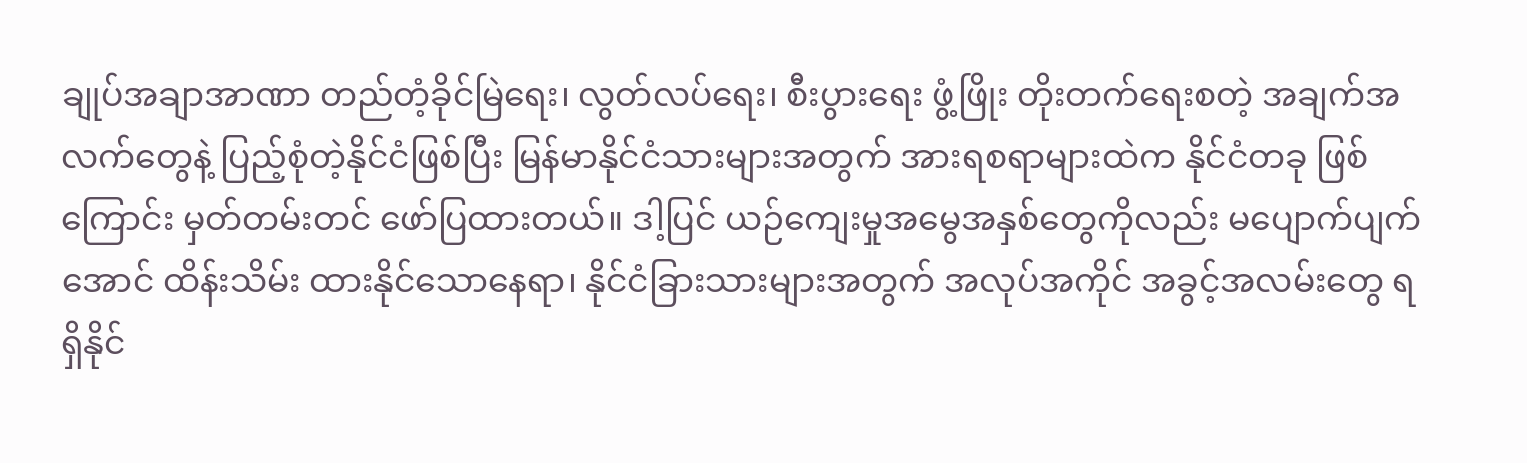ချုပ်အချာအာဏာ တည်တံ့ခိုင်မြဲရေး၊ လွတ်လပ်ရေး၊ စီးပွားရေး ဖွံ့ဖြိုး တိုးတက်ရေးစတဲ့ အချက်အလက်တွေနဲ့ ပြည့်စုံတဲ့နိုင်ငံဖြစ်ပြီး မြန်မာနိုင်ငံသားများအတွက် အားရစရာများထဲက နိုင်ငံတခု ဖြစ်ကြောင်း မှတ်တမ်းတင် ဖော်ပြထားတယ်။ ဒါ့ပြင် ယဉ်ကျေးမှုအမွေအနှစ်တွေကိုလည်း မပျောက်ပျက်အောင် ထိန်းသိမ်း ထားနိုင်သောနေရာ၊ နိုင်ငံခြားသားများအတွက် အလုပ်အကိုင် အခွင့်အလမ်းတွေ ရရှိနိုင်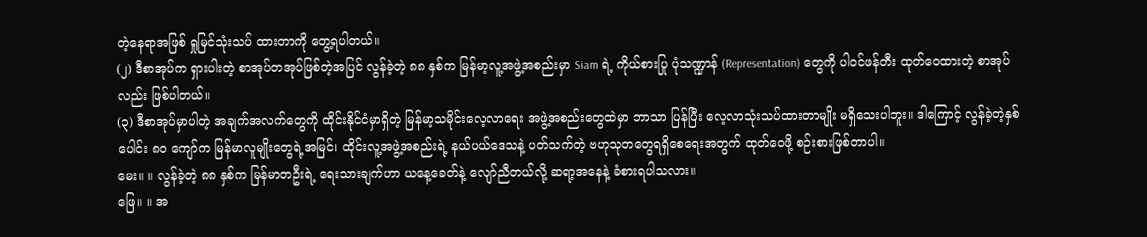တဲ့နေရာအဖြစ် ရှုမြင်သုံးသပ် ထားတာကို တွေ့ရပါတယ်။
(၂) ဒီစာအုပ်က ရှားပါးတဲ့ စာအုပ်တအုပ်ဖြစ်တဲ့အပြင် လွန်ခဲ့တဲ့ ၈၈ နှစ်က မြန်မာ့လူ့အဖွဲ့အစည်းမှာ Siam ရဲ့ ကိုယ်စားပြု ပုံသဏ္ဍာန် (Representation) တွေကို ပါဝင်ဖန်တီး ထုတ်ဝေထားတဲ့ စာအုပ်လည်း ဖြစ်ပါတယ်။
(၃) ဒီစာအုပ်မှာပါတဲ့ အချက်အလက်တွေကို ထိုင်းနိုင်ငံမှာရှိတဲ့ မြန်မာ့သမိုင်းလေ့လာရေး အဖွဲ့အစည်းတွေထဲမှာ ဘာသာ ပြန်ပြီး လေ့လာသုံးသပ်ထားတာမျိုး မရှိသေးပါဘူး။ ဒါကြောင့် လွန်ခဲ့တဲ့နှစ်ပေါင်း ၈၀ ကျော်က မြန်မာလူမျိုးတွေရဲ့အမြင်၊ ထိုင်းလူ့အဖွဲ့အစည်းရဲ့ နယ်ပယ်ဒေသနဲ့ ပတ်သက်တဲ့ ဗဟုသုတတွေရရှိစေရေးအတွက် ထုတ်ဝေဖို့ စဉ်းစားဖြစ်တာပါ။
မေး။ ။ လွန်ခဲ့တဲ့ ၈၈ နှစ်က မြန်မာတဦးရဲ့ ရေးသားချက်ဟာ ယနေ့ခေတ်နဲ့ လျော်ညီတယ်လို့ ဆရာ့အနေနဲ့ ခံစားရပါသလား။
ဖြေ။ ။ အ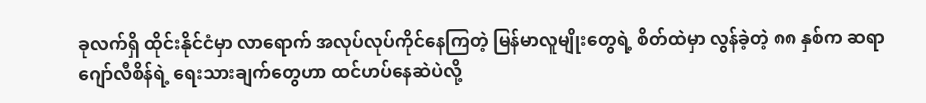ခုလက်ရှိ ထိုင်းနိုင်ငံမှာ လာရောက် အလုပ်လုပ်ကိုင်နေကြတဲ့ မြန်မာလူမျိုးတွေရဲ့ စိတ်ထဲမှာ လွန်ခဲ့တဲ့ ၈၈ နှစ်က ဆရာ ဂျော်လီစိန်ရဲ့ ရေးသားချက်တွေဟာ ထင်ဟပ်နေဆဲပဲလို့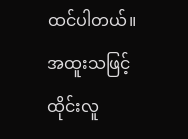ထင်ပါတယ်။ အထူးသဖြင့် ထိုင်းလူ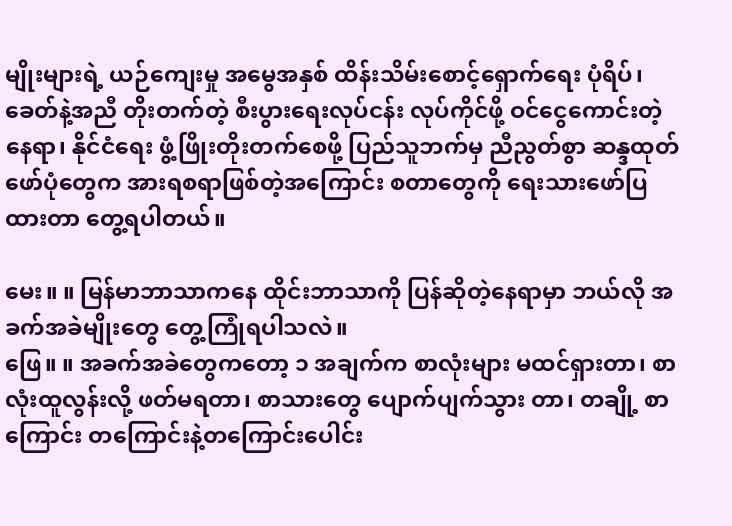မျိုးများရဲ့ ယဉ်ကျေးမှု အမွေအနှစ် ထိန်းသိမ်းစောင့်ရှောက်ရေး ပုံရိပ်၊ ခေတ်နဲ့အညီ တိုးတက်တဲ့ စီးပွားရေးလုပ်ငန်း လုပ်ကိုင်ဖို့ ဝင်ငွေကောင်းတဲ့ နေရာ၊ နိုင်ငံရေး ဖွံ့ဖြိုးတိုးတက်စေဖို့ ပြည်သူဘက်မှ ညီညွတ်စွာ ဆန္ဒထုတ်ဖော်ပုံတွေက အားရစရာဖြစ်တဲ့အကြောင်း စတာတွေကို ရေးသားဖော်ပြထားတာ တွေ့ရပါတယ်။

မေး။ ။ မြန်မာဘာသာကနေ ထိုင်းဘာသာကို ပြန်ဆိုတဲ့နေရာမှာ ဘယ်လို အခက်အခဲမျိုးတွေ တွေ့ကြုံရပါသလဲ။
ဖြေ။ ။ အခက်အခဲတွေကတော့ ၁ အချက်က စာလုံးများ မထင်ရှားတာ၊ စာလုံးထူလွန်းလို့ ဖတ်မရတာ၊ စာသားတွေ ပျောက်ပျက်သွား တာ၊ တချို့ စာကြောင်း တကြောင်းနဲ့တကြောင်းပေါင်း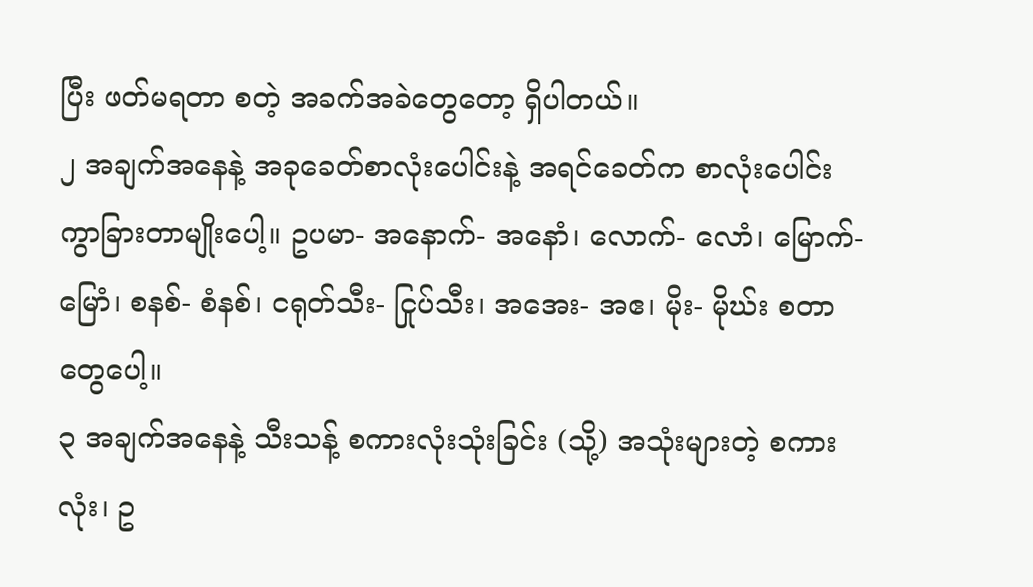ပြီး ဖတ်မရတာ စတဲ့ အခက်အခဲတွေတော့ ရှိပါတယ်။
၂ အချက်အနေနဲ့ အခုခေတ်စာလုံးပေါင်းနဲ့ အရင်ခေတ်က စာလုံးပေါင်း ကွာခြားတာမျိုးပေါ့။ ဥပမာ- အနောက်- အနောံ၊ လောက်- လောံ၊ မြောက်- မြောံ၊ စနစ်- စံနစ်၊ ငရုတ်သီး- ငြုပ်သီး၊ အအေး- အဧ၊ မိုး- မိုဃ်း စတာတွေပေါ့။
၃ အချက်အနေနဲ့ သီးသန့် စကားလုံးသုံးခြင်း (သို့) အသုံးများတဲ့ စကားလုံး၊ ဥ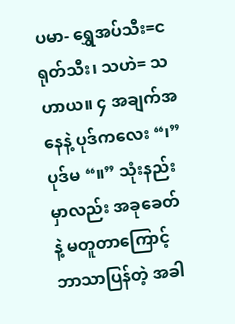ပမာ- ရွှေအပ်သီး=ငရုတ်သီး၊ သဟဲ= သဟာယ။ ၄ အချက်အနေနဲ့ ပုဒ်ကလေး “၊” ပုဒ်မ “။” သုံးနည်းမှာလည်း အခုခေတ်နဲ့ မတူတာကြောင့် ဘာသာပြန်တဲ့ အခါ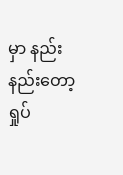မှာ နည်းနည်းတော့ ရှုပ်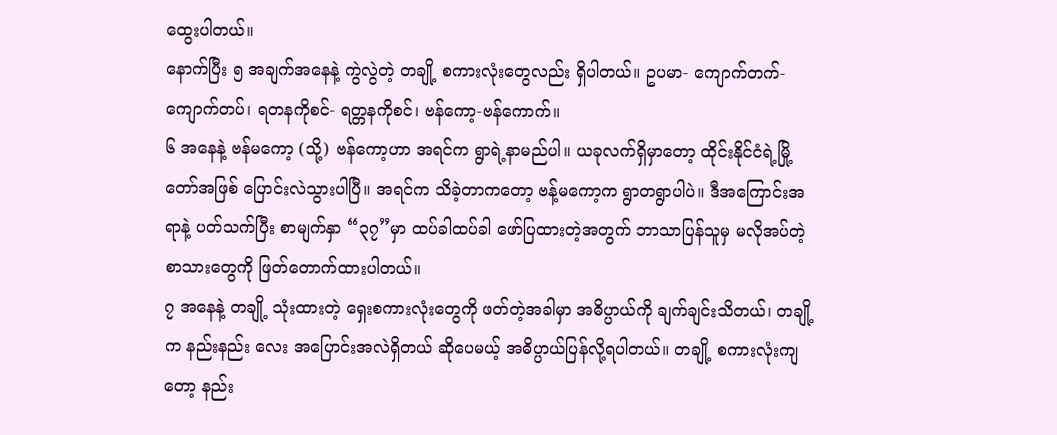ထွေးပါတယ်။
နောက်ပြီး ၅ အချက်အနေနဲ့ ကွဲလွဲတဲ့ တချို့ စကားလုံးတွေလည်း ရှိပါတယ်။ ဥပမာ- ကျောက်တက်-ကျောက်တပ်၊ ရတနကိုစင်- ရတ္တနကိုစင်၊ ဗန်ကော့-ဗန်ကောက်။
၆ အနေနဲ့ ဗန်မကော့ (သို့) ဗန်ကော့ဟာ အရင်က ရွာရဲ့နာမည်ပါ။ ယခုလက်ရှိမှာတော့ ထိုင်းနိုင်ငံရဲ့မြို့တော်အဖြစ် ပြောင်းလဲသွားပါပြီ။ အရင်က သိခဲ့တာကတော့ ဗန့်မကော့က ရွာတရွာပါပဲ။ ဒီအကြောင်းအရာနဲ့ ပတ်သက်ပြီး စာမျက်နှာ “၃၇”မှာ ထပ်ခါထပ်ခါ ဖော်ပြထားတဲ့အတွက် ဘာသာပြန်သူမှ မလိုအပ်တဲ့ စာသားတွေကို ဖြတ်တောက်ထားပါတယ်။
၇ အနေနဲ့ တချို့ သုံးထားတဲ့ ရှေးစကားလုံးတွေကို ဖတ်တဲ့အခါမှာ အဓိပ္ပာယ်ကို ချက်ချင်းသိတယ်၊ တချို့က နည်းနည်း လေး အပြောင်းအလဲရှိတယ် ဆိုပေမယ့် အဓိပ္ပာယ်ပြန်လို့ရပါတယ်။ တချို့ စကားလုံးကျတော့ နည်း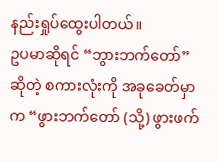နည်းရှုပ်ထွေးပါတယ်။
ဥပမာဆိုရင် “ဘွားဘက်တော်”ဆိုတဲ့ စကားလုံးကို အခုခေတ်မှာက “ဖွားဘက်တော် (သို့) ဖွားဖက်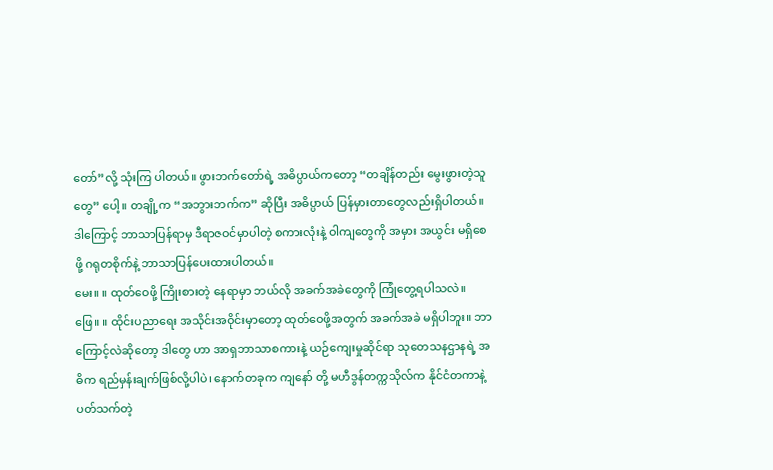တော်”လို့ သုံးကြ ပါတယ်။ ဖွားဘက်တော်ရဲ့ အဓိပ္ပာယ်ကတော့ “တချိန်တည်း မွေးဖွားတဲ့သူတွေ” ပေါ့။ တချို့က “အဘွားဘက်က” ဆိုပြီး အဓိပ္ပာယ် ပြန်မှားတာတွေလည်းရှိပါတယ်။ ဒါကြောင့် ဘာသာပြန်ရာမှ ဒီရာဇဝင်မှာပါတဲ့ စကားလုံးနဲ့ ဝါကျတွေကို အမှား အယွင်း မရှိစေဖို့ ဂရုတစိုက်နဲ့ ဘာသာပြန်ပေးထားပါတယ်။
မေး။ ။ ထုတ်ဝေဖို့ ကြိုးစားတဲ့ နေရာမှာ ဘယ်လို အခက်အခဲတွေကို ကြုံတွေ့ရပါသလဲ။
ဖြေ။ ။ ထိုင်းပညာရေး အသိုင်းအဝိုင်းမှာတော့ ထုတ်ဝေဖို့အတွက် အခက်အခဲ မရှိပါဘူး။ ဘာကြောင့်လဲဆိုတော့ ဒါတွေ ဟာ အာရှဘာသာစကားနဲ့ ယဉ်ကျေးမှုဆိုင်ရာ သုတေသနဌာနရဲ့ အဓိက ရည်မှန်းချက်ဖြစ်လို့ပါပဲ၊ နောက်တခုက ကျနော် တို့ မဟီဒွန်တက္ကသိုလ်က နိုင်ငံတကာနဲ့ ပတ်သက်တဲ့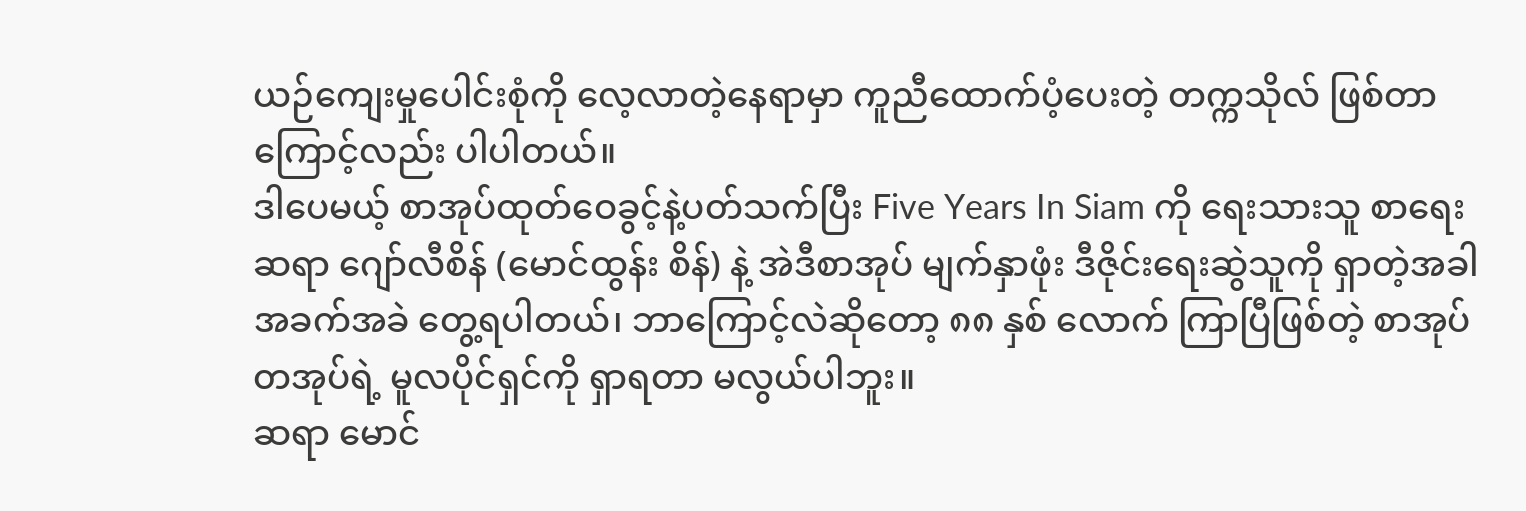ယဉ်ကျေးမှုပေါင်းစုံကို လေ့လာတဲ့နေရာမှာ ကူညီထောက်ပံ့ပေးတဲ့ တက္ကသိုလ် ဖြစ်တာကြောင့်လည်း ပါပါတယ်။
ဒါပေမယ့် စာအုပ်ထုတ်ဝေခွင့်နဲ့ပတ်သက်ပြီး Five Years In Siam ကို ရေးသားသူ စာရေးဆရာ ဂျော်လီစိန် (မောင်ထွန်း စိန်) နဲ့ အဲဒီစာအုပ် မျက်နှာဖုံး ဒီဇိုင်းရေးဆွဲသူကို ရှာတဲ့အခါ အခက်အခဲ တွေ့ရပါတယ်၊ ဘာကြောင့်လဲဆိုတော့ ၈၈ နှစ် လောက် ကြာပြီဖြစ်တဲ့ စာအုပ်တအုပ်ရဲ့ မူလပိုင်ရှင်ကို ရှာရတာ မလွယ်ပါဘူး။
ဆရာ မောင်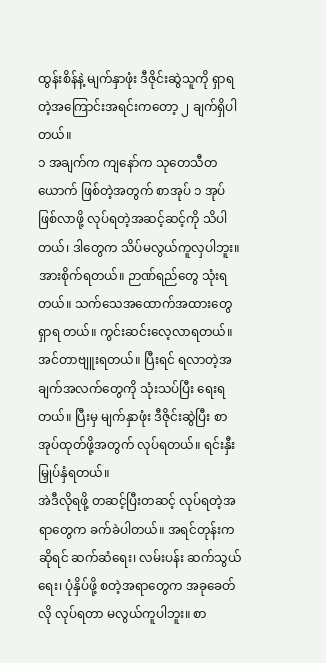ထွန်းစိန်နဲ့ မျက်နှာဖုံး ဒီဇိုင်းဆွဲသူကို ရှာရတဲ့အကြောင်းအရင်းကတော့ ၂ ချက်ရှိပါတယ်။
၁ အချက်က ကျနော်က သုတေသီတယောက် ဖြစ်တဲ့အတွက် စာအုပ် ၁ အုပ်ဖြစ်လာဖို့ လုပ်ရတဲ့အဆင့်ဆင့်ကို သိပါတယ်၊ ဒါတွေက သိပ်မလွယ်ကူလှပါဘူး။ အားစိုက်ရတယ်။ ဉာဏ်ရည်တွေ သုံးရတယ်။ သက်သေအထောက်အထားတွေ ရှာရ တယ်။ ကွင်းဆင်းလေ့လာရတယ်။ အင်တာဗျူးရတယ်။ ပြီးရင် ရလာတဲ့အချက်အလက်တွေကို သုံးသပ်ပြီး ရေးရတယ်။ ပြီးမှ မျက်နှာဖုံး ဒီဇိုင်းဆွဲပြီး စာအုပ်ထုတ်ဖို့အတွက် လုပ်ရတယ်။ ရင်းနှီးမြှုပ်နှံရတယ်။
အဲဒီလိုရဖို့ တဆင့်ပြီးတဆင့် လုပ်ရတဲ့အရာတွေက ခက်ခဲပါတယ်။ အရင်တုန်းကဆိုရင် ဆက်ဆံရေး၊ လမ်းပန်း ဆက်သွယ် ရေး၊ ပုံနှိပ်ဖို့ စတဲ့အရာတွေက အခုခေတ်လို လုပ်ရတာ မလွယ်ကူပါဘူး။ စာ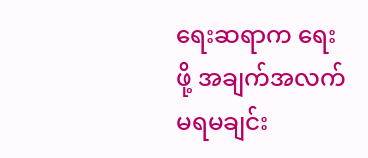ရေးဆရာက ရေးဖို့ အချက်အလက် မရမချင်း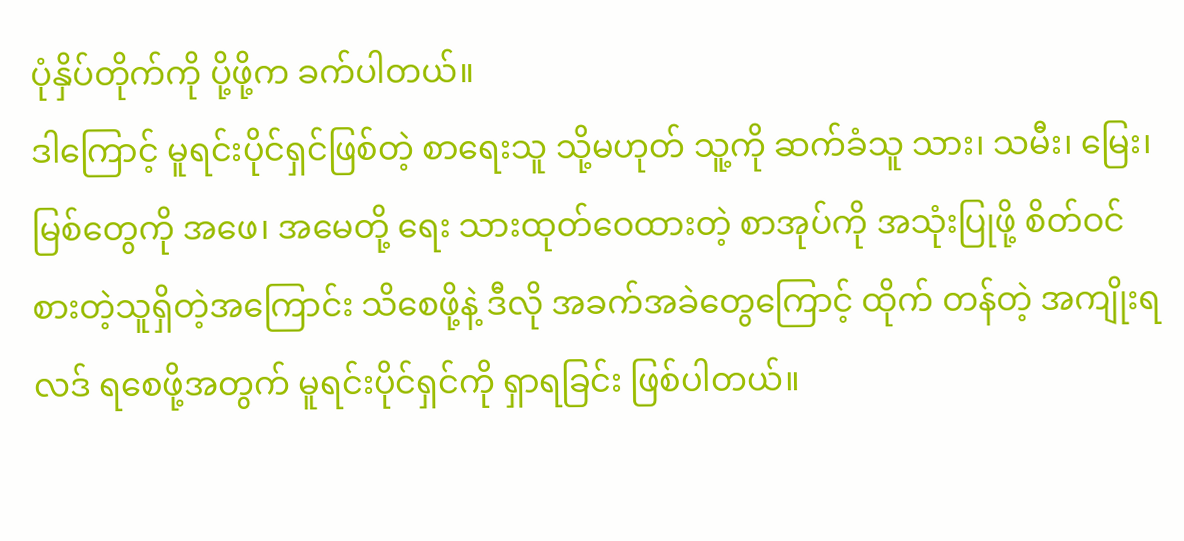ပုံနှိပ်တိုက်ကို ပို့ဖို့က ခက်ပါတယ်။
ဒါကြောင့် မူရင်းပိုင်ရှင်ဖြစ်တဲ့ စာရေးသူ သို့မဟုတ် သူ့ကို ဆက်ခံသူ သား၊ သမီး၊ မြေး၊ မြစ်တွေကို အဖေ၊ အမေတို့ ရေး သားထုတ်ဝေထားတဲ့ စာအုပ်ကို အသုံးပြုဖို့ စိတ်ဝင်စားတဲ့သူရှိတဲ့အကြောင်း သိစေဖို့နဲ့ ဒီလို အခက်အခဲတွေကြောင့် ထိုက် တန်တဲ့ အကျိုးရလဒ် ရစေဖို့အတွက် မူရင်းပိုင်ရှင်ကို ရှာရခြင်း ဖြစ်ပါတယ်။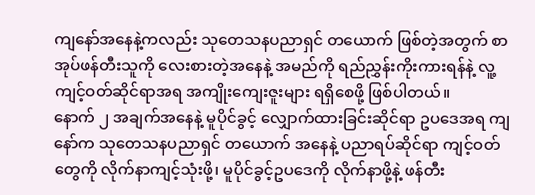ကျနော်အနေနဲ့ကလည်း သုတေသနပညာရှင် တယောက် ဖြစ်တဲ့အတွက် စာအုပ်ဖန်တီးသူကို လေးစားတဲ့အနေနဲ့ အမည်ကို ရည်ညွှန်းကိုးကားရန်နဲ့ လူ့ကျင့်ဝတ်ဆိုင်ရာအရ အကျိုးကျေးဇူးများ ရရှိစေဖို့ ဖြစ်ပါတယ်။
နောက် ၂ အချက်အနေနဲ့ မူပိုင်ခွင့် လျှောက်ထားခြင်းဆိုင်ရာ ဥပဒေအရ ကျနော်က သုတေသနပညာရှင် တယောက် အနေနဲ့ ပညာရပ်ဆိုင်ရာ ကျင့်ဝတ်တွေကို လိုက်နာကျင့်သုံးဖို့၊ မူပိုင်ခွင့်ဥပဒေကို လိုက်နာဖို့နဲ့ ဖန်တီး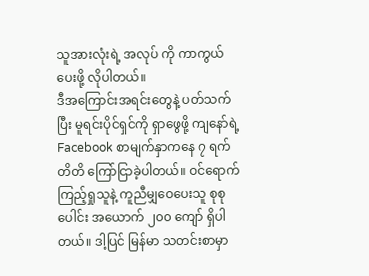သူအားလုံးရဲ့ အလုပ် ကို ကာကွယ်ပေးဖို့ လိုပါတယ်။
ဒီအကြောင်းအရင်းတွေနဲ့ ပတ်သက်ပြီး မူရင်းပိုင်ရှင်ကို ရှာဖွေဖို့ ကျနော်ရဲ့ Facebook စာမျက်နှာကနေ ၇ ရက်တိတိ ကြော်ငြာခဲ့ပါတယ်။ ဝင်ရောက်ကြည့်ရှုသူနဲ့ ကူညီမျှဝေပေးသူ စုစုပေါင်း အယောက် ၂၀၀ ကျော် ရှိပါတယ်။ ဒါ့ပြင် မြန်မာ သတင်းစာမှာ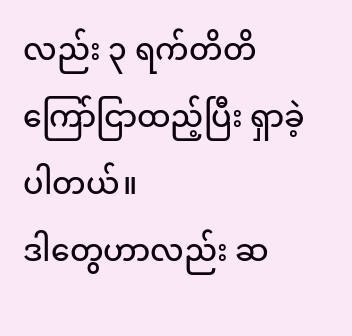လည်း ၃ ရက်တိတိ ကြော်ငြာထည့်ပြီး ရှာခဲ့ပါတယ်။
ဒါတွေဟာလည်း ဆ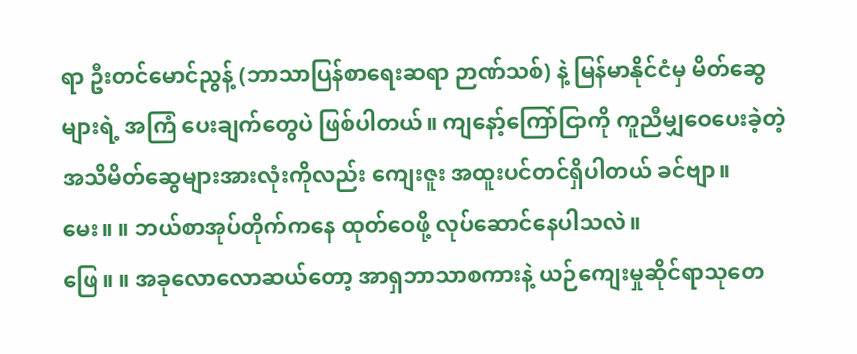ရာ ဦးတင်မောင်ညွန့် (ဘာသာပြန်စာရေးဆရာ ဉာဏ်သစ်) နဲ့ မြန်မာနိုင်ငံမှ မိတ်ဆွေများရဲ့ အကြံ ပေးချက်တွေပဲ ဖြစ်ပါတယ်။ ကျနော့်ကြော်ငြာကို ကူညီမျှဝေပေးခဲ့တဲ့ အသိမိတ်ဆွေများအားလုံးကိုလည်း ကျေးဇူး အထူးပင်တင်ရှိပါတယ် ခင်ဗျာ။
မေး။ ။ ဘယ်စာအုပ်တိုက်ကနေ ထုတ်ဝေဖို့ လုပ်ဆောင်နေပါသလဲ။
ဖြေ။ ။ အခုလောလောဆယ်တော့ အာရှဘာသာစကားနဲ့ ယဉ်ကျေးမှုဆိုင်ရာသုတေ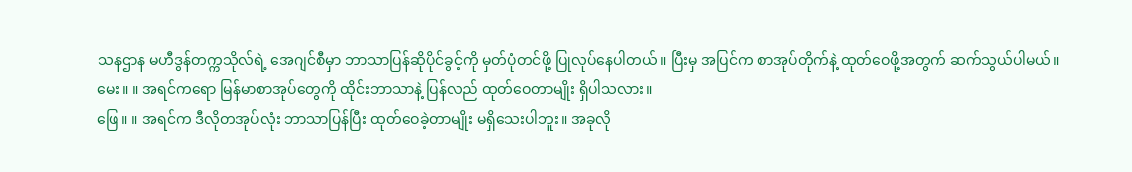သနဌာန မဟီဒွန်တက္ကသိုလ်ရဲ့ အေဂျင်စီမှာ ဘာသာပြန်ဆိုပိုင်ခွင့်ကို မှတ်ပုံတင်ဖို့ ပြုလုပ်နေပါတယ်။ ပြီးမှ အပြင်က စာအုပ်တိုက်နဲ့ ထုတ်ဝေဖို့အတွက် ဆက်သွယ်ပါမယ်။
မေး။ ။ အရင်ကရော မြန်မာစာအုပ်တွေကို ထိုင်းဘာသာနဲ့ ပြန်လည် ထုတ်ဝေတာမျိုး ရှိပါသလား။
ဖြေ။ ။ အရင်က ဒီလိုတအုပ်လုံး ဘာသာပြန်ပြီး ထုတ်ဝေခဲ့တာမျိုး မရှိသေးပါဘူး။ အခုလို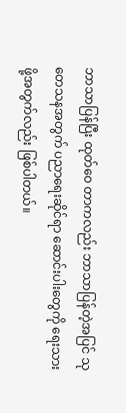ဘာသာပြန်ပြီး ထုတ်ဝေ တာကလည်း ဘာသာပြန်တဲ့အပြင် သုတေသနအတွက် ပညာရေးဆိုင်ရာ ဆောင်းပါးတွေကို ရေးသားဖို့အတွက်လည်း ဖြစ်ပါတယ်။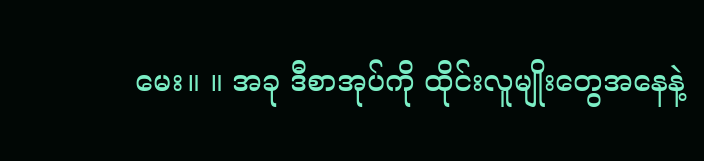မေး။ ။ အခု ဒီစာအုပ်ကို ထိုင်းလူမျိုးတွေအနေနဲ့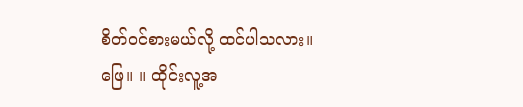စိတ်ဝင်စားမယ်လို့ ထင်ပါသလား။
ဖြေ။ ။ ထိုင်းလူ့အ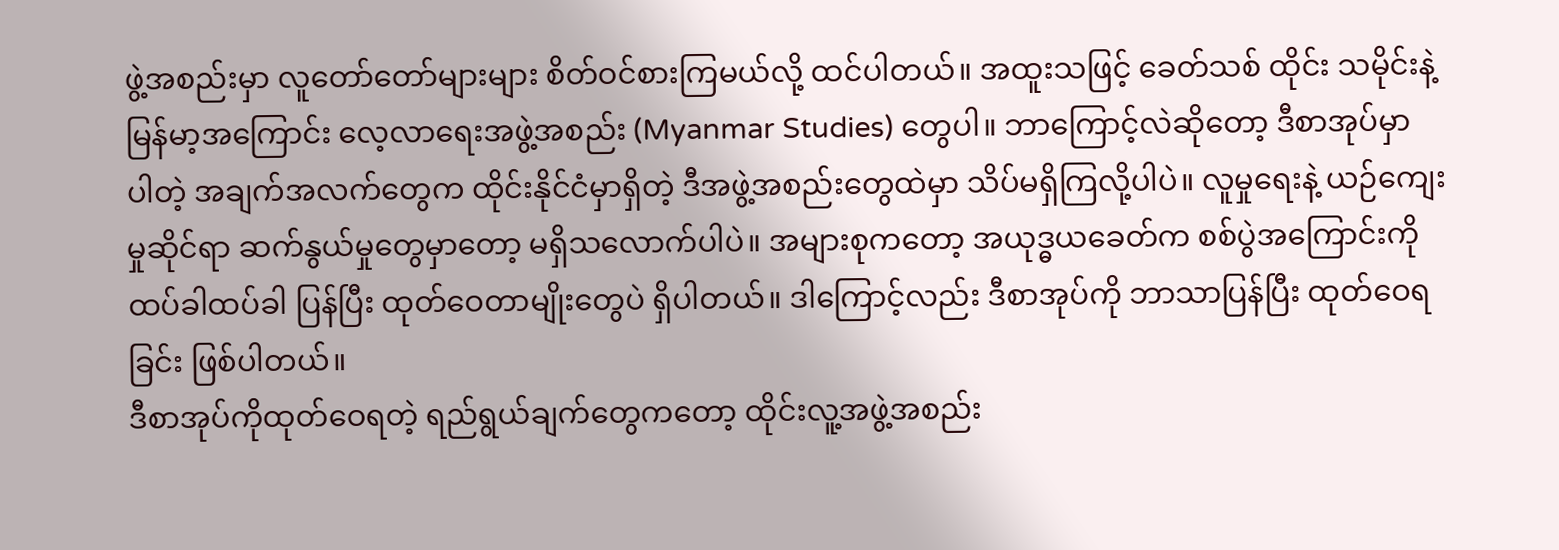ဖွဲ့အစည်းမှာ လူတော်တော်များများ စိတ်ဝင်စားကြမယ်လို့ ထင်ပါတယ်။ အထူးသဖြင့် ခေတ်သစ် ထိုင်း သမိုင်းနဲ့ မြန်မာ့အကြောင်း လေ့လာရေးအဖွဲ့အစည်း (Myanmar Studies) တွေပါ။ ဘာကြောင့်လဲဆိုတော့ ဒီစာအုပ်မှာ ပါတဲ့ အချက်အလက်တွေက ထိုင်းနိုင်ငံမှာရှိတဲ့ ဒီအဖွဲ့အစည်းတွေထဲမှာ သိပ်မရှိကြလို့ပါပဲ။ လူမှုရေးနဲ့ ယဉ်ကျေးမှုဆိုင်ရာ ဆက်နွယ်မှုတွေမှာတော့ မရှိသလောက်ပါပဲ။ အများစုကတော့ အယုဒ္ဓယခေတ်က စစ်ပွဲအကြောင်းကို ထပ်ခါထပ်ခါ ပြန်ပြီး ထုတ်ဝေတာမျိုးတွေပဲ ရှိပါတယ်။ ဒါကြောင့်လည်း ဒီစာအုပ်ကို ဘာသာပြန်ပြီး ထုတ်ဝေရခြင်း ဖြစ်ပါတယ်။
ဒီစာအုပ်ကိုထုတ်ဝေရတဲ့ ရည်ရွယ်ချက်တွေကတော့ ထိုင်းလူ့အဖွဲ့အစည်း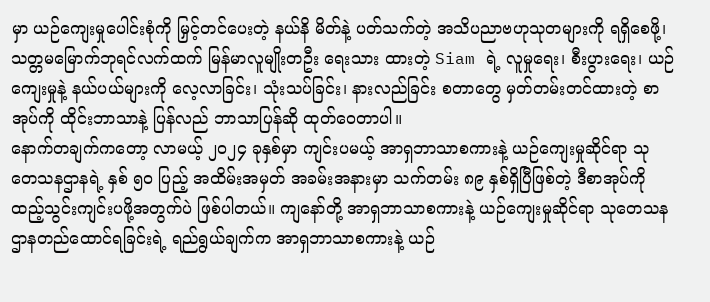မှာ ယဉ်ကျေးမှုပေါင်းစုံကို မြှင့်တင်ပေးတဲ့ နယ်နိ မိတ်နဲ့ ပတ်သက်တဲ့ အသိပညာဗဟုသုတများကို ရရှိစေဖို့၊ သတ္တမမြောက်ဘုရင်လက်ထက် မြန်မာလူမျိုးတဦး ရေးသား ထားတဲ့ Siam ရဲ့ လူမှုရေး၊ စီးပွားရေး၊ ယဉ်ကျေးမှုနဲ့ နယ်ပယ်များကို လေ့လာခြင်း၊ သုံးသပ်ခြင်း၊ နားလည်ခြင်း စတာတွေ မှတ်တမ်းတင်ထားတဲ့ စာအုပ်ကို ထိုင်းဘာသာနဲ့ ပြန်လည် ဘာသာပြန်ဆို ထုတ်ဝေတာပါ။
နောက်တချက်ကတော့ လာမယ့် ၂၀၂၄ ခုနှစ်မှာ ကျင်းပမယ့် အာရှဘာသာစကားနဲ့ ယဉ်ကျေးမှုဆိုင်ရာ သုတေသနဌာနရဲ့ နှစ် ၅၀ ပြည့် အထိမ်းအမှတ် အခမ်းအနားမှာ သက်တမ်း ၈၉ နှစ်ရှိပြီဖြစ်တဲ့ ဒီစာအုပ်ကို ထည့်သွင်းကျင်းပဖို့အတွက်ပဲ ဖြစ်ပါတယ်။ ကျနော်တို့ အာရှဘာသာစကားနဲ့ ယဉ်ကျေးမှုဆိုင်ရာ သုတေသနဌာနတည်ထောင်ရခြင်းရဲ့ ရည်ရွယ်ချက်က အာရှဘာသာစကားနဲ့ ယဉ်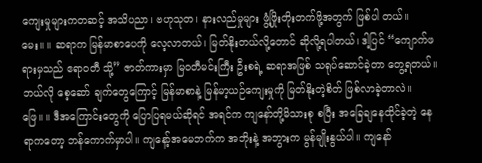ကျေးမှုများကတဆင့် အသိပညာ၊ ဗဟုသုတ၊ နားလည်မှုများ ဖွံ့ဖြိုးတိုးတက်ဖို့အတွက် ဖြစ်ပါ တယ်။
မေး။ ။ ဆရာက မြန်မာစာပေကို လေ့လာတယ်၊ မြတ်နိုးတယ်လို့တောင် ဆိုလို့ရပါတယ်၊ ဒါ့ပြင် “ကျောက်ဖရားမှသည် ဧရာဝတီ သို့” ဇာတ်ကားမှာ မြဝတီမင်းကြီး ဦးစရဲ့ ဆရာအဖြစ် သရုပ်ဆောင်ခဲ့တာ တွေ့ရတယ်။ ဘယ်လို စေ့ဆော် ချက်တွေကြောင့် မြန်မာစာနဲ့ မြန်မာ့ယဉ်ကျေးမှုကို မြတ်နိုးတဲ့စိတ် ဖြစ်လာခဲ့တာလဲ။
ဖြေ။ ။ ဒီအကြောင်းတွေကို ပြောပြရမယ်ဆိုရင် အရင်က ကျနော်တို့မိသားစု စပြီး အခြေချနေထိုင်ခဲ့တဲ့ နေရာကတော့ ဘန်ကောက်မှာပါ။ ကျနော့်အမေဘက်က အဘိုးနဲ့ အဘွားက မွန်မျိုးနွယ်ပါ။ ကျနော်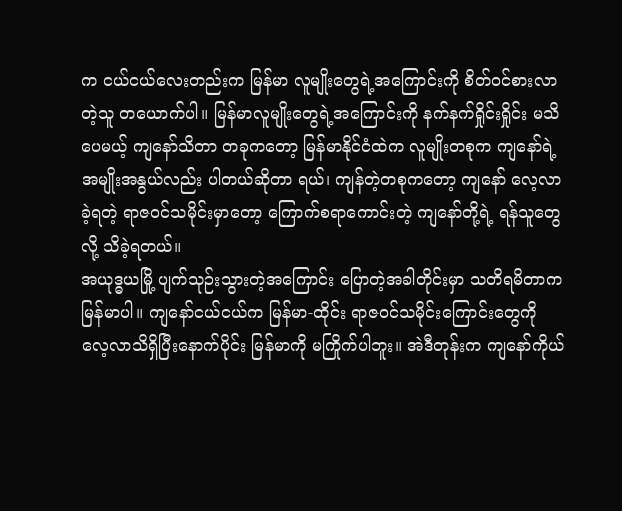က ငယ်ငယ်လေးတည်းက မြန်မာ လူမျိုးတွေရဲ့အကြောင်းကို စိတ်ဝင်စားလာတဲ့သူ တယောက်ပါ။ မြန်မာလူမျိုးတွေရဲ့အကြောင်းကို နက်နက်ရှိုင်းရှိုင်း မသိ ပေမယ့် ကျနော်သိတာ တခုကတော့ မြန်မာနိုင်ငံထဲက လူမျိုးတစုက ကျနော်ရဲ့ အမျိုးအနွယ်လည်း ပါတယ်ဆိုတာ ရယ်၊ ကျန်တဲ့တစုကတော့ ကျနော် လေ့လာခဲ့ရတဲ့ ရာဇဝင်သမိုင်းမှာတော့ ကြောက်စရာကောင်းတဲ့ ကျနော်တို့ရဲ့ ရန်သူတွေလို့ သိခဲ့ရတယ်။
အယုဒ္ဓယမြို့ ပျက်သုဉ်းသွားတဲ့အကြောင်း ပြောတဲ့အခါတိုင်းမှာ သတိရမိတာက မြန်မာပါ။ ကျနော်ငယ်ငယ်က မြန်မာ-ထိုင်း ရာဇဝင်သမိုင်းကြောင်းတွေကို လေ့လာသိရှိပြီးနောက်ပိုင်း မြန်မာကို မကြိုက်ပါဘူး။ အဲဒီတုန်းက ကျနော်ကိုယ်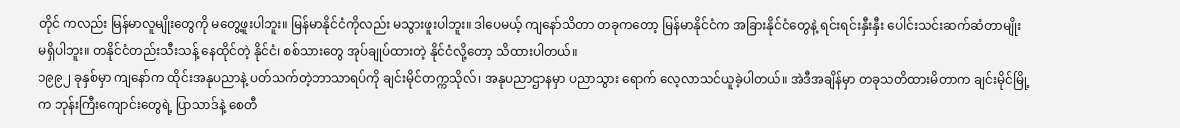တိုင် ကလည်း မြန်မာလူမျိုးတွေကို မတွေ့ဖူးပါဘူး။ မြန်မာနိုင်ငံကိုလည်း မသွားဖူးပါဘူး။ ဒါပေမယ့် ကျနော်သိတာ တခုကတော့ မြန်မာနိုင်ငံက အခြားနိုင်ငံတွေနဲ့ ရင်းရင်းနှီးနှီး ပေါင်းသင်းဆက်ဆံတာမျိုး မရှိပါဘူး။ တနိုင်ငံတည်းသီးသန့် နေထိုင်တဲ့ နိုင်ငံ၊ စစ်သားတွေ အုပ်ချုပ်ထားတဲ့ နိုင်ငံလို့တော့ သိထားပါတယ်။
၁၉၉၂ ခုနှစ်မှာ ကျနော်က ထိုင်းအနုပညာနဲ့ ပတ်သက်တဲ့ဘာသာရပ်ကို ချင်းမိုင်တက္ကသိုလ်၊ အနုပညာဌာနမှာ ပညာသွား ရောက် လေ့လာသင်ယူခဲ့ပါတယ်။ အဲဒီအချိန်မှာ တခုသတိထားမိတာက ချင်းမိုင်မြို့က ဘုန်းကြီးကျောင်းတွေရဲ့ ပြာသာဒ်နဲ့ စေတီ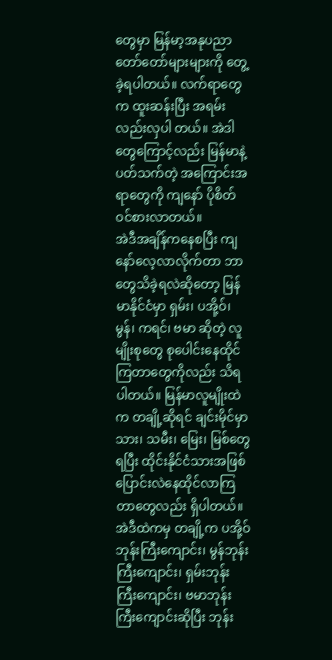တွေမှာ မြန်မာ့အနုပညာတော်တော်များများကို တွေ့ခဲ့ရပါတယ်။ လက်ရာတွေက ထူးဆန်းပြီး အရမ်းလည်းလှပါ တယ်။ အဲဒါတွေကြောင့်လည်း မြန်မာနဲ့ပတ်သက်တဲ့ အကြောင်းအရာတွေကို ကျနော် ပိုစိတ်ဝင်စားလာတယ်။
အဲဒီအချိန်ကနေစပြီး ကျနော်လေ့လာလိုက်တာ ဘာတွေသိခဲ့ရလဲဆိုတော့ မြန်မာနိုင်ငံမှာ ရှမ်း၊ ပအို့ဝ်၊ မွန်၊ ကရင်၊ ဗမာ ဆိုတဲ့ လူမျိုးစုတွေ စုပေါင်းနေထိုင်ကြတာတွေကိုလည်း သိရပါတယ်။ မြန်မာလူမျိုးထဲက တချို့ဆိုရင် ချင်းမိုင်မှာ သား၊ သမီး၊ မြေး၊ မြစ်တွေရပြီး ထိုင်းနိုင်ငံသားအဖြစ် ပြောင်းလဲနေထိုင်လာကြတာတွေလည်း ရှိပါတယ်။
အဲဒီထဲကမှ တချို့က ပအို့ဝ်ဘုန်းကြီးကျောင်း၊ မွန်ဘုန်းကြီးကျောင်း၊ ရှမ်းဘုန်းကြီးကျောင်း၊ ဗမာဘုန်းကြီးကျောင်းဆိုပြီး ဘုန်း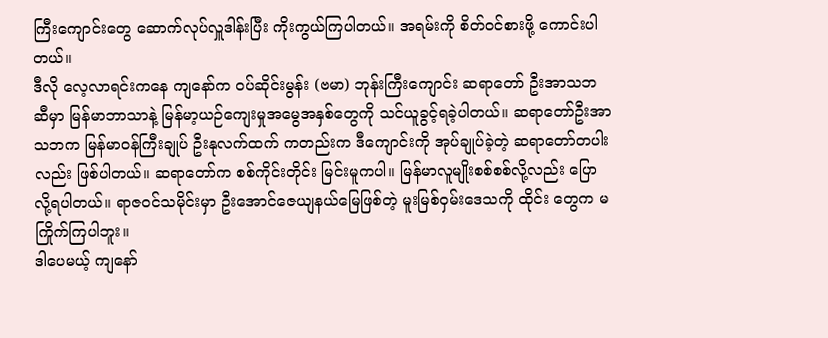ကြီးကျောင်းတွေ ဆောက်လုပ်လှူဒါန်းပြီး ကိုးကွယ်ကြပါတယ်။ အရမ်းကို စိတ်ဝင်စားဖို့ ကောင်းပါတယ်။
ဒီလို လေ့လာရင်းကနေ ကျနော်က ဝပ်ဆိုင်းမွန်း (ဗမာ) ဘုန်းကြီးကျောင်း ဆရာတော် ဦးအာသဘဆီမှာ မြန်မာဘာသာနဲ့ မြန်မာ့ယဉ်ကျေးမှုအမွေအနှစ်တွေကို သင်ယူခွင့်ရခဲ့ပါတယ်။ ဆရာတော်ဦးအာသဘက မြန်မာဝန်ကြီးချုပ် ဦးနုလက်ထက် ကတည်းက ဒီကျောင်းကို အုပ်ချုပ်ခဲ့တဲ့ ဆရာတော်တပါးလည်း ဖြစ်ပါတယ်။ ဆရာတော်က စစ်ကိုင်းတိုင်း မြင်းမူကပါ။ မြန်မာလူမျိုးစစ်စစ်လို့လည်း ပြောလို့ရပါတယ်။ ရာဇဝင်သမိုင်းမှာ ဦးအောင်ဇေယျနယ်မြေဖြစ်တဲ့ မူးမြစ်ဝှမ်းဒေသကို ထိုင်း တွေက မကြိုက်ကြပါဘူး။
ဒါပေမယ့် ကျနော်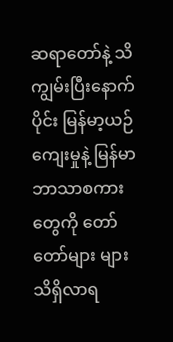ဆရာတော်နဲ့ သိကျွမ်းပြီးနောက်ပိုင်း မြန်မာ့ယဉ်ကျေးမှုနဲ့ မြန်မာဘာသာစကားတွေကို တော်တော်များ များ သိရှိလာရ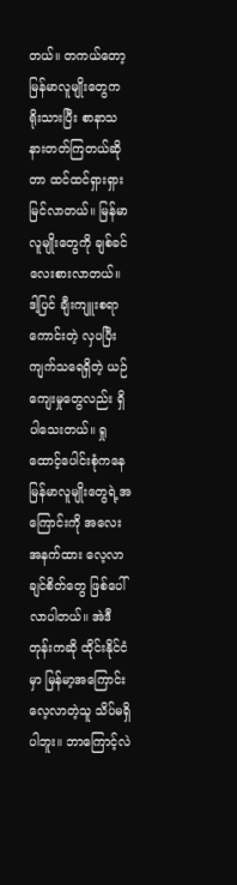တယ်။ တကယ်တော့ မြန်မာလူမျိုးတွေက ရိုးသားပြီး စာနာသနားတတ်ကြတယ်ဆိုတာ ထင်ထင်ရှားရှား မြင်လာတယ်။ မြန်မာလူမျိုးတွေကို ချစ်ခင်လေးစားလာတယ်။ ဒါ့ပြင် ချီးကျူးစရာကောင်းတဲ့ လှပပြီးကျက်သရေရှိတဲ့ ယဉ် ကျေးမှုတွေလည်း ရှိပါသေးတယ်။ ရှုထောင့်ပေါင်းစုံကနေ မြန်မာလူမျိုးတွေရဲ့အကြောင်းကို အလေးအနက်ထား လေ့လာ ချင်စိတ်တွေ ဖြစ်ပေါ်လာပါတယ်။ အဲဒီတုန်းကဆို ထိုင်းနိုင်ငံမှာ မြန်မာ့အကြောင်း လေ့လာတဲ့သူ သိပ်မရှိပါဘူး။ ဘာကြောင့်လဲ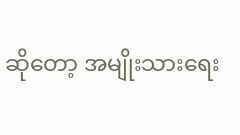ဆိုတော့ အမျိုးသားရေး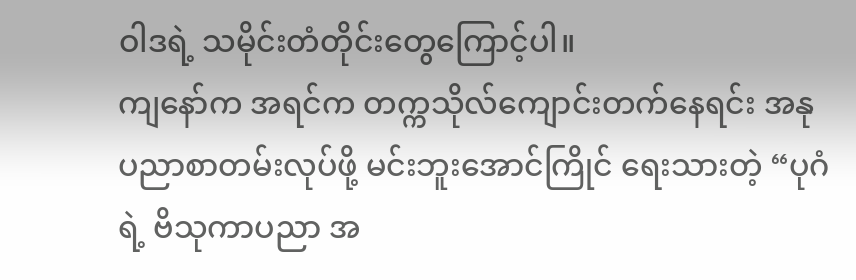ဝါဒရဲ့ သမိုင်းတံတိုင်းတွေကြောင့်ပါ။
ကျနော်က အရင်က တက္ကသိုလ်ကျောင်းတက်နေရင်း အနုပညာစာတမ်းလုပ်ဖို့ မင်းဘူးအောင်ကြိုင် ရေးသားတဲ့ “ပုဂံရဲ့ ဗိသုကာပညာ အ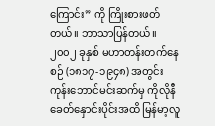ကြောင်း” ကို ကြိုးစားဖတ်တယ်။ ဘာသာပြန်တယ်။၂၀၀၂ ခုနှစ် မဟာတန်းတက်နေစဉ် (၁၈၁၇-၁၉၄၈) အတွင်း ကုန်းဘောင်မင်းဆက်မှ ကိုလိုနီခေတ်နှောင်းပိုင်းအထိ မြန်မာ့လူ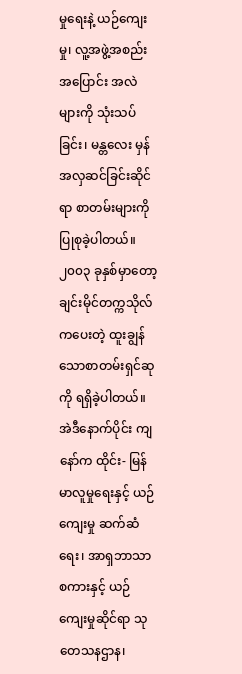မှုရေးနဲ့ ယဉ်ကျေးမှု၊ လူ့အဖွဲ့အစည်း အပြောင်း အလဲများကို သုံးသပ်ခြင်း၊ မန္တလေး မှန်အလှဆင်ခြင်းဆိုင်ရာ စာတမ်းများကို ပြုစုခဲ့ပါတယ်။
၂၀၀၃ ခုနှစ်မှာတော့ ချင်းမိုင်တက္ကသိုလ်ကပေးတဲ့ ထူးချွန်သောစာတမ်းရှင်ဆုကို ရရှိခဲ့ပါတယ်။ အဲဒီနောက်ပိုင်း ကျနော်က ထိုင်း- မြန်မာလူမှုရေးနှင့် ယဉ်ကျေးမှု ဆက်ဆံရေး၊ အာရှဘာသာစကားနှင့် ယဉ်ကျေးမှုဆိုင်ရာ သုတေသနဌာန၊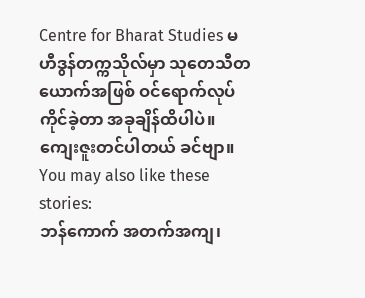Centre for Bharat Studies မဟီဒွန်တက္ကသိုလ်မှာ သုတေသီတယောက်အဖြစ် ဝင်ရောက်လုပ်ကိုင်ခဲ့တာ အခုချိန်ထိပါပဲ။ ကျေးဇူးတင်ပါတယ် ခင်ဗျာ။
You may also like these stories:
ဘန်ကောက် အတက်အကျ၊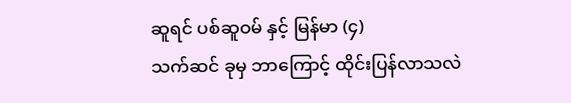ဆူရင် ပစ်ဆူဝမ် နှင့် မြန်မာ (၄)
သက်ဆင် ခုမှ ဘာကြောင့် ထိုင်းပြန်လာသလဲ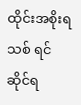ထိုင်းအစိုးရသစ် ရင်ဆိုင်ရ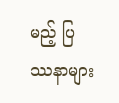မည့် ပြဿနာများ